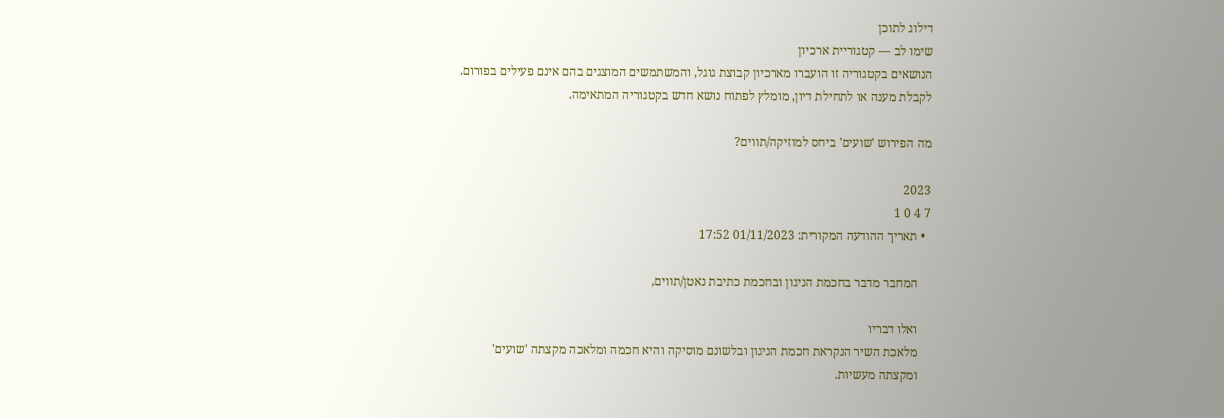דילוג לתוכן
שימו לב — קטגוריית ארכיון
הנושאים בקטגוריה זו הועברו מארכיון קבוצת גוגל, והמשתמשים המוצגים בהם אינם פעילים בפורום.
לקבלת מענה או לתחילת דיון, מומלץ לפתוח נושא חדש בקטגוריה המתאימה.

מה הפירוש 'שועים' ביחס למוזיקה/תווים?

2023
7 4 0 1
  • תאריך ההודעה המקורית: 01/11/2023 17:52

    המחבר מדבר בחכמת הניגון ובחכמת כתיבת נאטן/תווים,

    ואלו דבריו
    מלאכת השיר הנקראת חכמת הניגון ובלשונם מוסיקה והיא חכמה ומלאכה מקצתה 'שועים'
    ומקצתה מעשיות.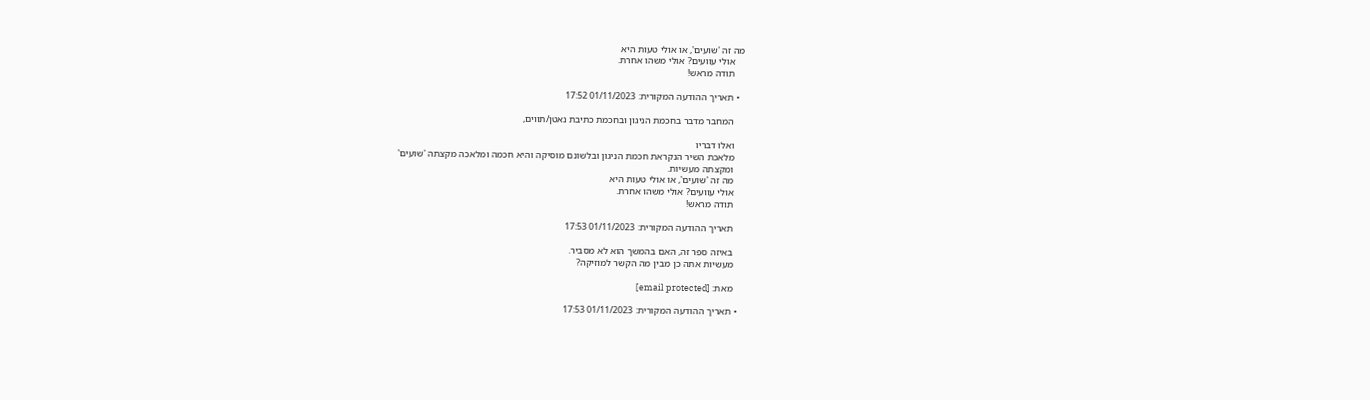מה זה 'שועים', או אולי טעות היא
    אולי עוועים? אולי משהו אחרת.
    תודה מראש!

  • תאריך ההודעה המקורית: 01/11/2023 17:52

    המחבר מדבר בחכמת הניגון ובחכמת כתיבת נאטן/תווים,

    ואלו דבריו
    מלאכת השיר הנקראת חכמת הניגון ובלשונם מוסיקה והיא חכמה ומלאכה מקצתה 'שועים'
    ומקצתה מעשיות.
    מה זה 'שועים', או אולי טעות היא
    אולי עוועים? אולי משהו אחרת.
    תודה מראש!

    תאריך ההודעה המקורית: 01/11/2023 17:53

    באיזה ספר זה, האם בהמשך הוא לא מסביר.
    מעשיות אתה כן מבין מה הקשר למוזיקה?

    מאת: [email protected]

  • תאריך ההודעה המקורית: 01/11/2023 17:53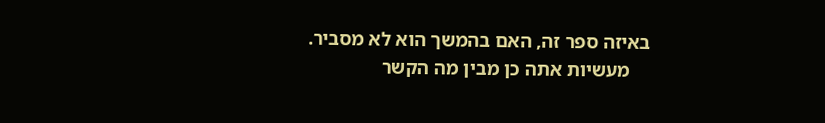באיזה ספר זה, האם בהמשך הוא לא מסביר.
    מעשיות אתה כן מבין מה הקשר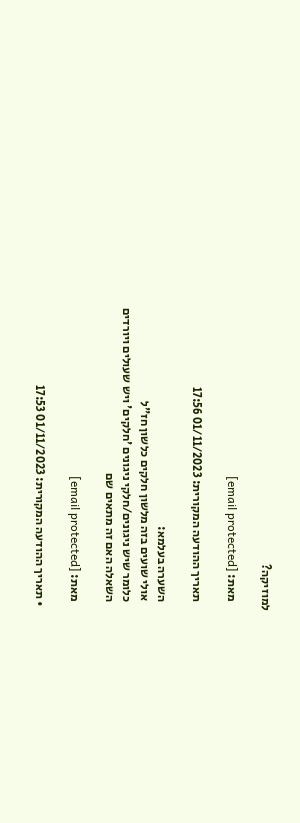למוזיקה?

    מאת: [email protected]

    תאריך ההודעה המקורית: 01/11/2023 17:56

    השערה בעלמא:
    אולי שועים בזה מלשון חלקים כלשון חז"ל
    כלומר שיש ניגונים/חלקי ניגונים 'חלקים' ויש שעולים ויורדים
    השאלה האם זה מתאים שם

    מאת: [email protected]

  • תאריך ההודעה המקורית: 01/11/2023 17:53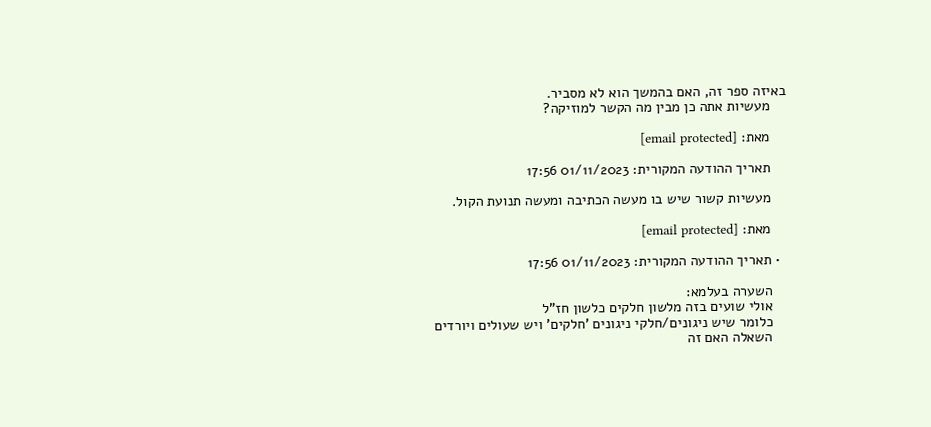באיזה ספר זה, האם בהמשך הוא לא מסביר.
    מעשיות אתה כן מבין מה הקשר למוזיקה?

    מאת: [email protected]

    תאריך ההודעה המקורית: 01/11/2023 17:56

    מעשיות קשור שיש בו מעשה הכתיבה ומעשה תנועת הקול.

    מאת: [email protected]

  • תאריך ההודעה המקורית: 01/11/2023 17:56

    השערה בעלמא:
    אולי שועים בזה מלשון חלקים כלשון חז"ל
    כלומר שיש ניגונים/חלקי ניגונים 'חלקים' ויש שעולים ויורדים
    השאלה האם זה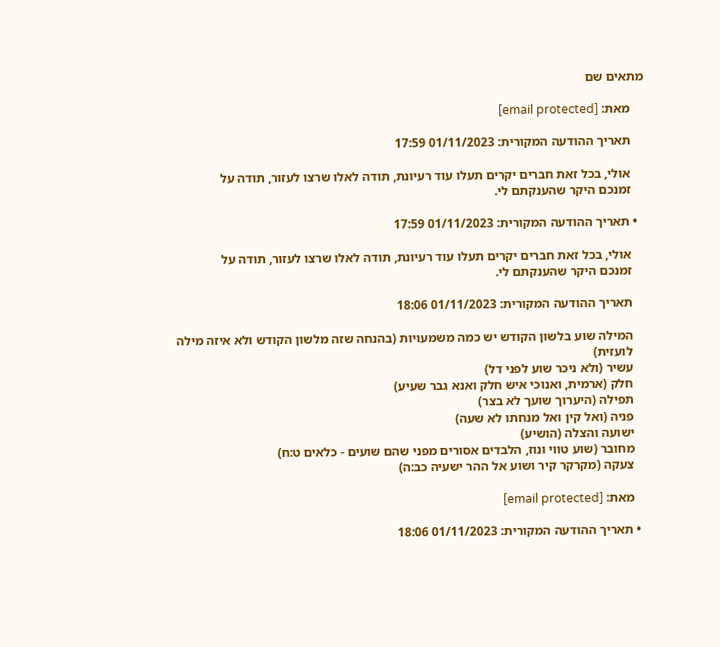מתאים שם

    מאת: [email protected]

    תאריך ההודעה המקורית: 01/11/2023 17:59

    אולי, בכל זאת חברים יקרים תעלו עוד רעיונת, תודה לאלו שרצו לעזור, תודה על
    זמנכם היקר שהענקתם לי.

  • תאריך ההודעה המקורית: 01/11/2023 17:59

    אולי, בכל זאת חברים יקרים תעלו עוד רעיונת, תודה לאלו שרצו לעזור, תודה על
    זמנכם היקר שהענקתם לי.

    תאריך ההודעה המקורית: 01/11/2023 18:06

    המילה שוע בלשון הקודש יש כמה משמעויות (בהנחה שזה מלשון הקודש ולא איזה מילה
    לועזית)
    עשיר (ולא ניכר שוע לפני דל)
    חלק (ארמית, ואנוכי איש חלק ואנא גבר שעיע)
    תפילה (היערוך שועך לא בצר)
    פניה (ואל קין ואל מנחתו לא שעה)
    ישועה והצלה (הושיע)
    מחובר (שוע טווי ונוז, הלבדים אסורים מפני שהם שועים - כלאים ט:ח)
    צעקה (מקרקר קיר ושוע אל ההר ישעיה כב:ה)

    מאת: [email protected]

  • תאריך ההודעה המקורית: 01/11/2023 18:06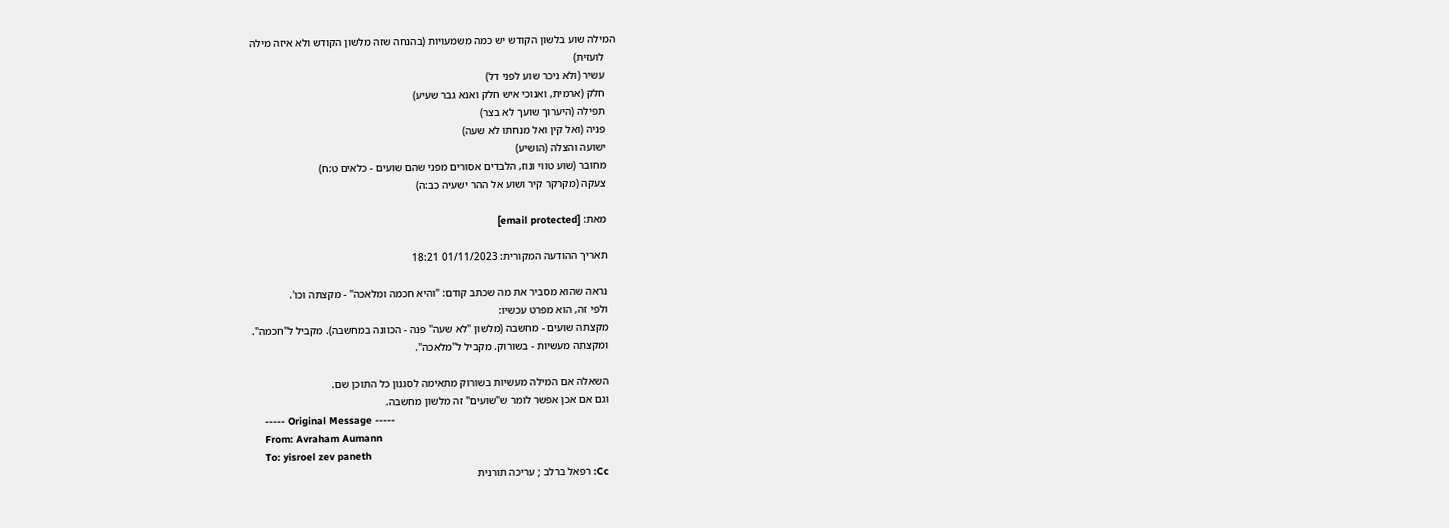המילה שוע בלשון הקודש יש כמה משמעויות (בהנחה שזה מלשון הקודש ולא איזה מילה
    לועזית)
    עשיר (ולא ניכר שוע לפני דל)
    חלק (ארמית, ואנוכי איש חלק ואנא גבר שעיע)
    תפילה (היערוך שועך לא בצר)
    פניה (ואל קין ואל מנחתו לא שעה)
    ישועה והצלה (הושיע)
    מחובר (שוע טווי ונוז, הלבדים אסורים מפני שהם שועים - כלאים ט:ח)
    צעקה (מקרקר קיר ושוע אל ההר ישעיה כב:ה)

    מאת: [email protected]

    תאריך ההודעה המקורית: 01/11/2023 18:21

    נראה שהוא מסביר את מה שכתב קודם: "והיא חכמה ומלאכה" - מקצתה וכו'.
    ולפי זה, הוא מפרט עכשיו:
    מקצתה שועים - מחשבה (מלשון "לא שעה" פנה - הכוונה במחשבה). מקביל ל"חכמה".
    ומקצתה מעשיוּת - בשורוק. מקביל ל"מלאכה".

    השאלה אם המילה מעשיות בשורוק מתאימה לסגנון כל התוכן שם.
    וגם אם אכן אפשר לומר ש"שועים" זה מלשון מחשבה.
    ----- Original Message -----
    From: Avraham Aumann
    To: yisroel zev paneth
    Cc: רפאל ברלב ; עריכה תורנית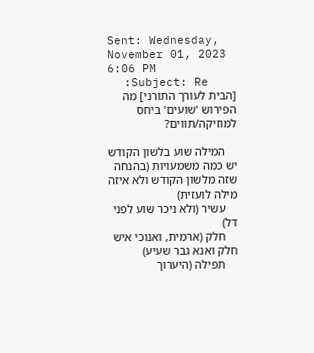Sent: Wednesday, November 01, 2023 6:06 PM
    Subject: Re: [הבית לעורך התורני] מה הפירוש 'שועים' ביחס למוזיקה/תווים?

    המילה שוע בלשון הקודש יש כמה משמעויות (בהנחה שזה מלשון הקודש ולא איזה מילה לועזית)
    עשיר (ולא ניכר שוע לפני דל)
    חלק (ארמית, ואנוכי איש חלק ואנא גבר שעיע)
    תפילה (היערוך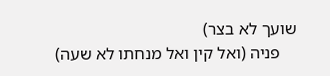שועך לא בצר)
    פניה (ואל קין ואל מנחתו לא שעה)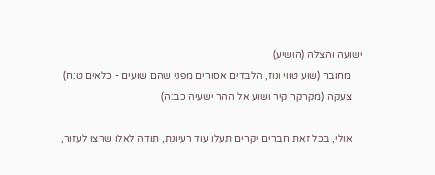ישועה והצלה (הושיע)
    מחובר (שוע טווי ונוז, הלבדים אסורים מפני שהם שועים - כלאים ט:ח)
    צעקה (מקרקר קיר ושוע אל ההר ישעיה כב:ה)

    אולי, בכל זאת חברים יקרים תעלו עוד רעיונת, תודה לאלו שרצו לעזור,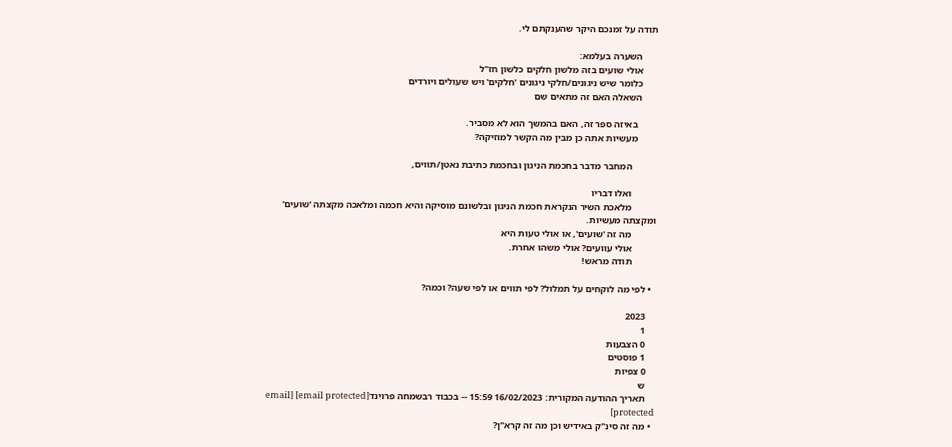תודה על זמנכם היקר שהענקתם לי.

      השערה בעלמא:
      אולי שועים בזה מלשון חלקים כלשון חז"ל
      כלומר שיש ניגונים/חלקי ניגונים 'חלקים' ויש שעולים ויורדים
      השאלה האם זה מתאים שם

        באיזה ספר זה, האם בהמשך הוא לא מסביר.
        מעשיות אתה כן מבין מה הקשר למוזיקה?

          המחבר מדבר בחכמת הניגון ובחכמת כתיבת נאטן/תווים,

          ואלו דבריו
          מלאכת השיר הנקראת חכמת הניגון ובלשונם מוסיקה והיא חכמה ומלאכה מקצתה 'שועים' ומקצתה מעשיות.
          מה זה 'שועים', או אולי טעות היא
          אולי עוועים? אולי משהו אחרת.
          תודה מראש!

  • לפי מה לוקחים על תמלול? לפי תווים או לפי שעה? וכמה?

    2023
    1
    0 הצבעות
    1 פוסטים
    0 צפיות
    ש
    תאריך ההודעה המקורית: 16/02/2023 15:59 -- בכבוד רבשמחה פרוינד[email protected] [email protected]
  • מה זה סינ"ק באידיש וכן מה זה קרא"ן?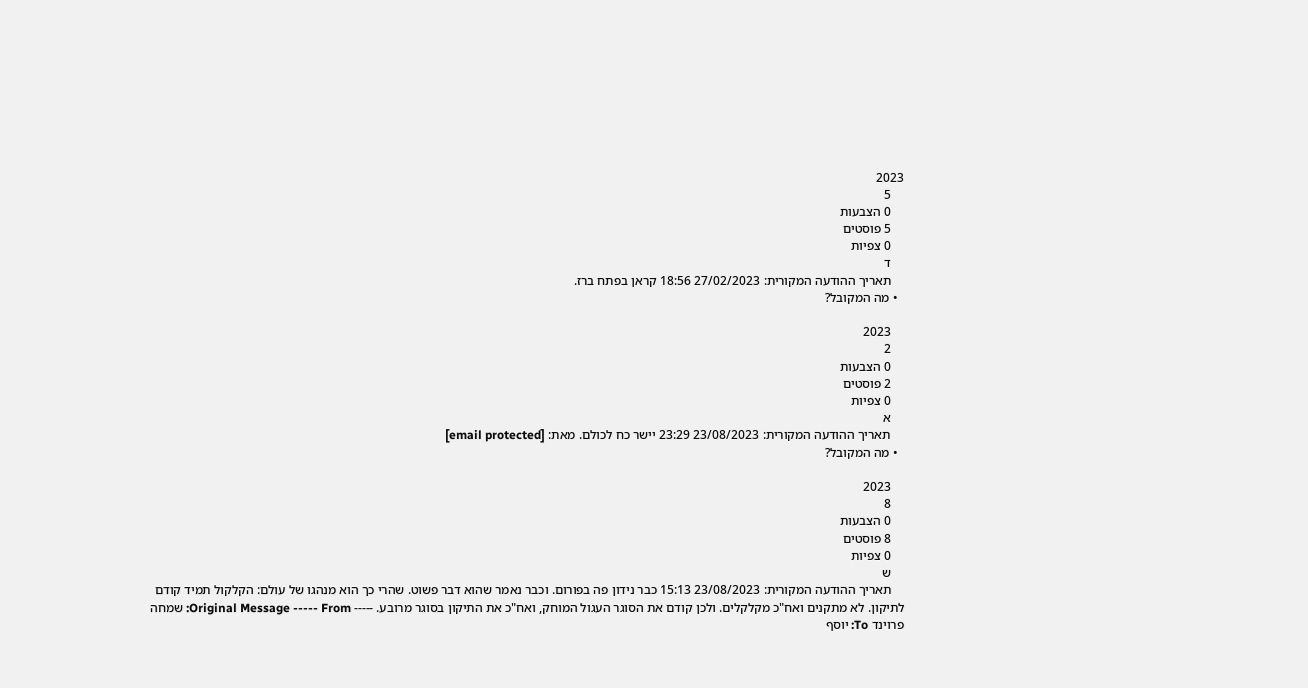2023
    5
    0 הצבעות
    5 פוסטים
    0 צפיות
    ד
    תאריך ההודעה המקורית: 27/02/2023 18:56 קראן בפתח ברז.
  • מה המקובל?

    2023
    2
    0 הצבעות
    2 פוסטים
    0 צפיות
    א
    תאריך ההודעה המקורית: 23/08/2023 23:29 יישר כח לכולם. מאת: [email protected]
  • מה המקובל?

    2023
    8
    0 הצבעות
    8 פוסטים
    0 צפיות
    ש
    תאריך ההודעה המקורית: 23/08/2023 15:13 כבר נידון פה בפורום. וכבר נאמר שהוא דבר פשוט. שהרי כך הוא מנהגו של עולם: הקלקול תמיד קודם לתיקון. לא מתקנים ואח"כ מקלקלים. ולכן קודם את הסוגר העגול המוחק, ואח"כ את התיקון בסוגר מרובע. ----- Original Message ----- From: שמחה פרוינד To: יוסף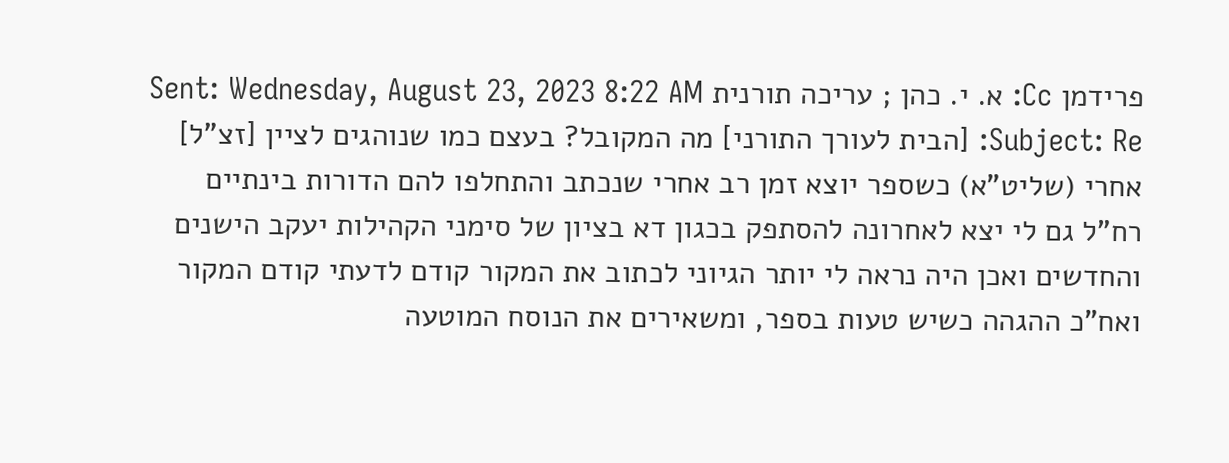פרידמן Cc: א. י. כהן ; עריכה תורנית Sent: Wednesday, August 23, 2023 8:22 AM Subject: Re: [הבית לעורך התורני] מה המקובל? בעצם כמו שנוהגים לציין [זצ"ל] אחרי (שליט"א) כשספר יוצא זמן רב אחרי שנכתב והתחלפו להם הדורות בינתיים רח"ל גם לי יצא לאחרונה להסתפק בכגון דא בציון של סימני הקהילות יעקב הישנים והחדשים ואכן היה נראה לי יותר הגיוני לכתוב את המקור קודם לדעתי קודם המקור ואח"כ ההגהה כשיש טעות בספר, ומשאירים את הנוסח המוטעה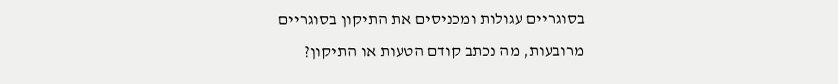בסוגריים עגולות ומכניסים את התיקון בסוגריים מרובעות, מה נכתב קודם הטעות או התיקון?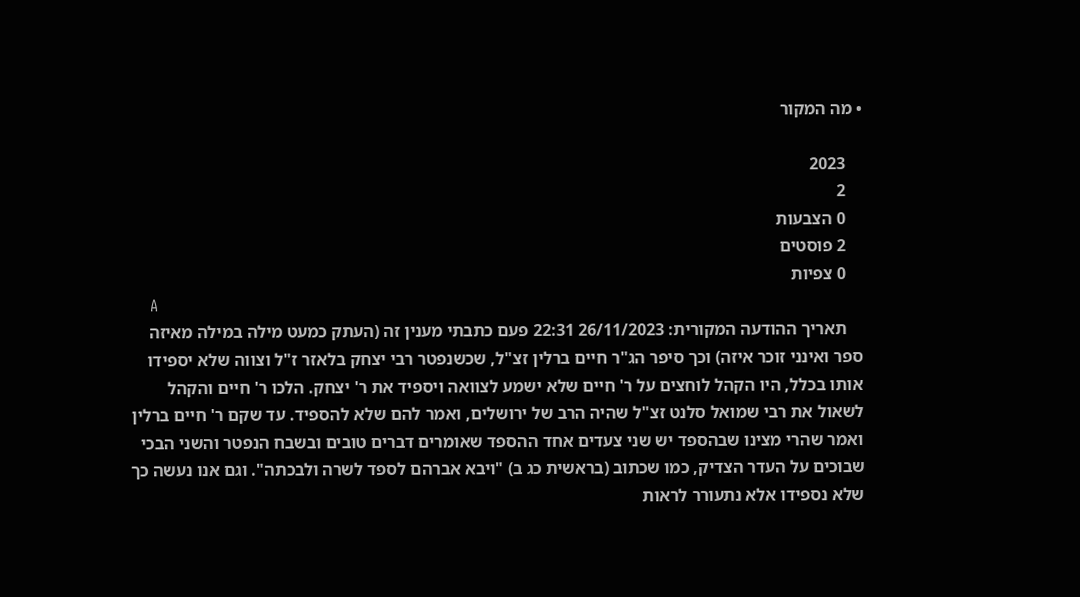• מה המקור

    2023
    2
    0 הצבעות
    2 פוסטים
    0 צפיות
    A
    תאריך ההודעה המקורית: 26/11/2023 22:31 פעם כתבתי מענין זה (העתק כמעט מילה במילה מאיזה ספר ואינני זוכר איזה) וכך סיפר הג"ר חיים ברלין זצ"ל, שכשנפטר רבי יצחק בלאזר ז"ל וצווה שלא יספידו אותו בכלל, היו הקהל לוחצים על ר' חיים שלא ישמע לצוואה ויספיד את ר' יצחק. הלכו ר' חיים והקהל לשאול את רבי שמואל סלנט זצ"ל שהיה הרב של ירושלים, ואמר להם שלא להספיד. עד שקם ר' חיים ברלין ואמר שהרי מצינו שבהספד יש שני צעדים אחד ההספד שאומרים דברים טובים ובשבח הנפטר והשני הבכי שבוכים על העדר הצדיק, כמו שכתוב (בראשית כג ב) "ויבא אברהם לספד לשרה ולבכתה". וגם אנו נעשה כך שלא נספידו אלא נתעורר לראות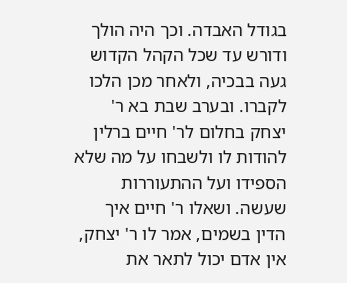בגודל האבדה. וכך היה הולך ודורש עד שכל הקהל הקדוש געה בבכיה, ולאחר מכן הלכו לקברו. ובערב שבת בא ר' יצחק בחלום לר' חיים ברלין להודות לו ולשבחו על מה שלא הספידו ועל ההתעוררות שעשה. ושאלו ר' חיים איך הדין בשמים, אמר לו ר' יצחק, אין אדם יכול לתאר את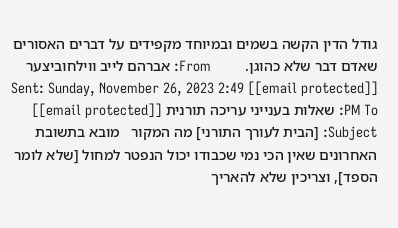גודל הדין הקשה בשמים ובמיוחד מקפידים על דברים האסורים שאדם דבר שלא כהוגן.         From: אברהם לייב ווילחוביצער [[email protected]] Sent: Sunday, November 26, 2023 2:49 PM To: שאלות בענייני עריכה תורנית [[email protected]] Subject: [הבית לעורך התורני] מה המקור   מובא בתשובת האחרונים שאין הכי נמי שכבודו יכול הנפטר למחול [שלא לומר הספד], וצריכין שלא להאריך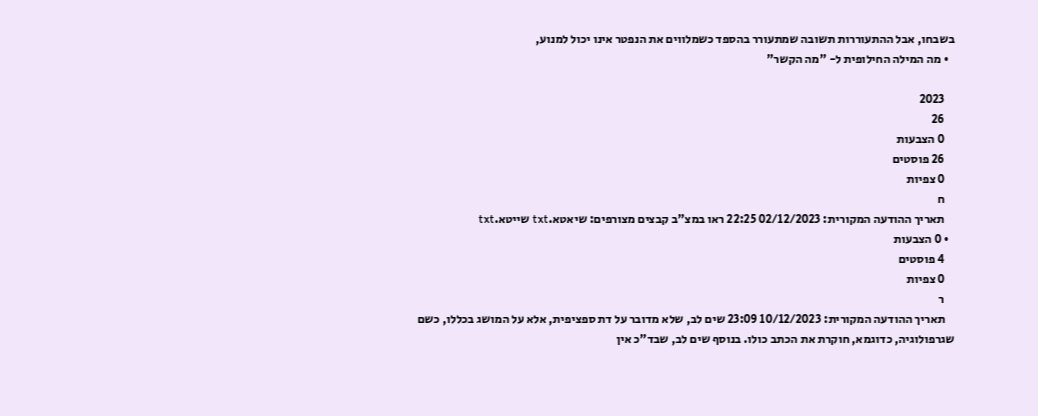בשבחו, אבל ההתעוררות תשובה שמתעורר בהספד כשמלווים את הנפטר אינו יכול למנוע,
  • מה המילה החילופית ל- "מה הקשר"

    2023
    26
    0 הצבעות
    26 פוסטים
    0 צפיות
    ח
    תאריך ההודעה המקורית: 02/12/2023 22:25 ראו במצ"ב קבצים מצורפים: שיאטא.txt שייטא.txt
  • 0 הצבעות
    4 פוסטים
    0 צפיות
    ר
    תאריך ההודעה המקורית: 10/12/2023 23:09 שים לב, שלא מדובר על דת ספציפית, אלא על המושג בכללו, כשם שגרפולוגיה, כדוגמא, חוקרת את הכתב כולו. בנוסף שים לב, שבד"כ אין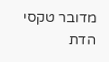מדובר טקסי הדת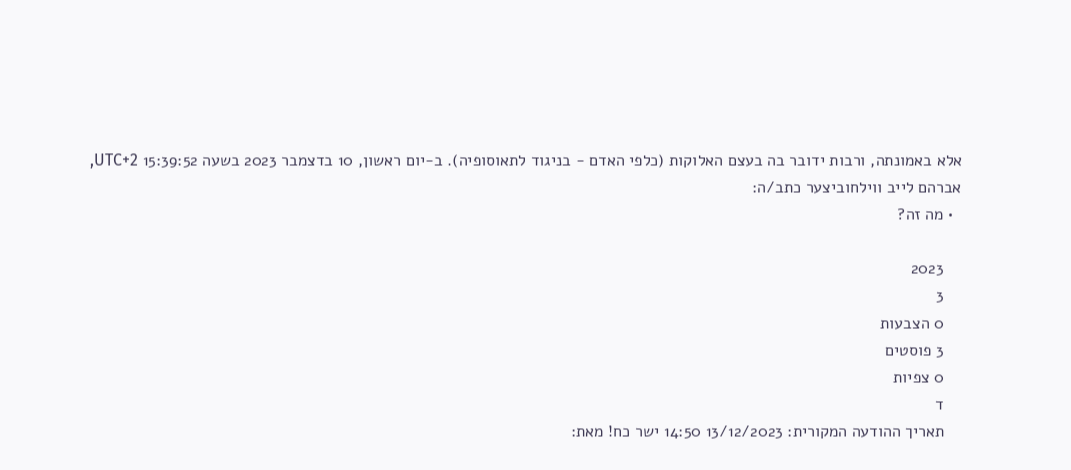אלא באמונתה, ורבות ידובר בה בעצם האלוקות (כלפי האדם - בניגוד לתאוסופיה). ב-יום ראשון, 10 בדצמבר 2023 בשעה 15:39:52 UTC+2, אברהם לייב ווילחוביצער כתב/ה:
  • מה זה?

    2023
    3
    0 הצבעות
    3 פוסטים
    0 צפיות
    ד
    תאריך ההודעה המקורית: 13/12/2023 14:50 ישר כח! מאת: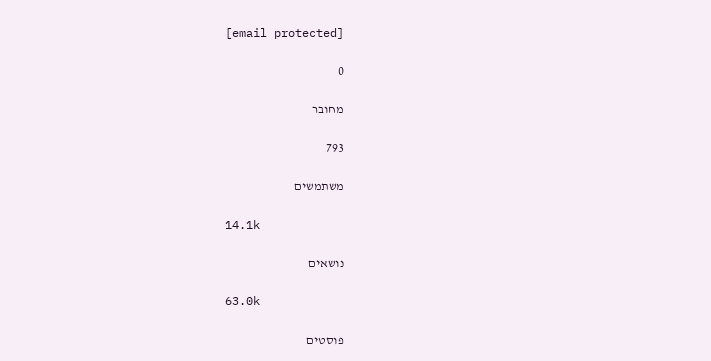[email protected]

0

מחובר

793

משתמשים

14.1k

נושאים

63.0k

פוסטים